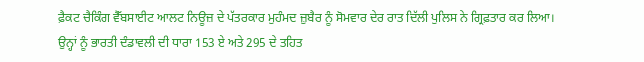ਫ਼ੈਕਟ ਚੈਕਿੰਗ ਵੈੱਬਸਾਈਟ ਆਲਟ ਨਿਊਜ਼ ਦੇ ਪੱਤਰਕਾਰ ਮੁਹੰਮਦ ਜ਼ੁਬੈਰ ਨੂੰ ਸੋਮਵਾਰ ਦੇਰ ਰਾਤ ਦਿੱਲੀ ਪੁਲਿਸ ਨੇ ਗ੍ਰਿਫ਼ਤਾਰ ਕਰ ਲਿਆ।
ਉਨ੍ਹਾਂ ਨੂੰ ਭਾਰਤੀ ਦੰਡਾਵਲੀ ਦੀ ਧਾਰਾ 153 ਏ ਅਤੇ 295 ਦੇ ਤਹਿਤ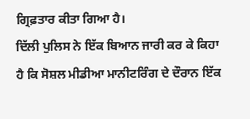ਗ੍ਰਿਫ਼ਤਾਰ ਕੀਤਾ ਗਿਆ ਹੈ।
ਦਿੱਲੀ ਪੁਲਿਸ ਨੇ ਇੱਕ ਬਿਆਨ ਜਾਰੀ ਕਰ ਕੇ ਕਿਹਾ ਹੈ ਕਿ ਸੋਸ਼ਲ ਮੀਡੀਆ ਮਾਨੀਟਰਿੰਗ ਦੇ ਦੌਰਾਨ ਇੱਕ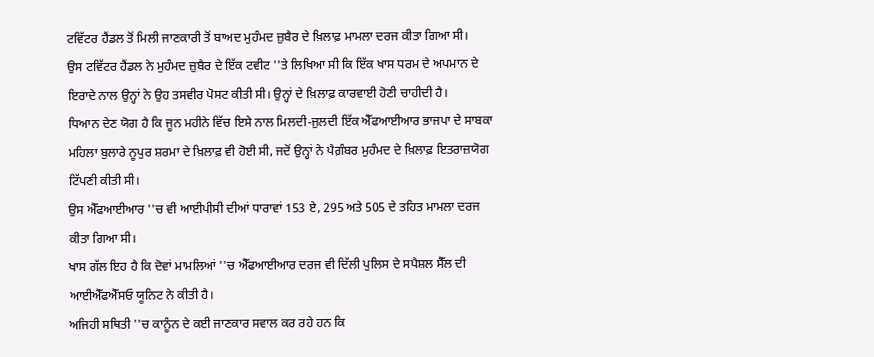ਟਵਿੱਟਰ ਹੈਂਡਲ ਤੋਂ ਮਿਲੀ ਜਾਣਕਾਰੀ ਤੋਂ ਬਾਅਦ ਮੁਹੰਮਦ ਜ਼ੁਬੈਰ ਦੇ ਖ਼ਿਲਾਫ਼ ਮਾਮਲਾ ਦਰਜ ਕੀਤਾ ਗਿਆ ਸੀ।
ਉਸ ਟਵਿੱਟਰ ਹੈਂਡਲ ਨੇ ਮੁਹੰਮਦ ਜ਼ੁਬੈਰ ਦੇ ਇੱਕ ਟਵੀਟ ''ਤੇ ਲਿਖਿਆ ਸੀ ਕਿ ਇੱਕ ਖਾਸ ਧਰਮ ਦੇ ਅਪਮਾਨ ਦੇ ਇਰਾਦੇ ਨਾਲ ਉਨ੍ਹਾਂ ਨੇ ਉਹ ਤਸਵੀਰ ਪੋਸਟ ਕੀਤੀ ਸੀ। ਉਨ੍ਹਾਂ ਦੇ ਖ਼ਿਲਾਫ਼ ਕਾਰਵਾਈ ਹੋਣੀ ਚਾਹੀਦੀ ਹੈ।
ਧਿਆਨ ਦੇਣ ਯੋਗ ਹੈ ਕਿ ਜੂਨ ਮਹੀਨੇ ਵਿੱਚ ਇਸੇ ਨਾਲ ਮਿਲਦੀ-ਜੁਲਦੀ ਇੱਕ ਐੱਫਆਈਆਰ ਭਾਜਪਾ ਦੇ ਸਾਬਕਾ ਮਹਿਲਾ ਬੁਲਾਰੇ ਨੂਪੁਰ ਸ਼ਰਮਾ ਦੇ ਖ਼ਿਲਾਫ਼ ਵੀ ਹੋਈ ਸੀ, ਜਦੋਂ ਉਨ੍ਹਾਂ ਨੇ ਪੈਗ਼ੰਬਰ ਮੁਹੰਮਦ ਦੇ ਖ਼ਿਲਾਫ਼ ਇਤਰਾਜ਼ਯੋਗ ਟਿੱਪਣੀ ਕੀਤੀ ਸੀ।
ਉਸ ਐੱਫਆਈਆਰ ''ਚ ਵੀ ਆਈਪੀਸੀ ਦੀਆਂ ਧਾਰਾਵਾਂ 153 ਏ, 295 ਅਤੇ 505 ਦੇ ਤਹਿਤ ਮਾਮਲਾ ਦਰਜ ਕੀਤਾ ਗਿਆ ਸੀ।
ਖਾਸ ਗੱਲ ਇਹ ਹੈ ਕਿ ਦੋਵਾਂ ਮਾਮਲਿਆਂ ''ਚ ਐੱਫਆਈਆਰ ਦਰਜ ਵੀ ਦਿੱਲੀ ਪੁਲਿਸ ਦੇ ਸਪੈਸ਼ਲ ਸੈੱਲ ਦੀ ਆਈਐੱਫਐੱਸਓ ਯੂਨਿਟ ਨੇ ਕੀਤੀ ਹੈ।
ਅਜਿਹੀ ਸਥਿਤੀ ''ਚ ਕਾਨੂੰਨ ਦੇ ਕਈ ਜਾਣਕਾਰ ਸਵਾਲ ਕਰ ਰਹੇ ਹਨ ਕਿ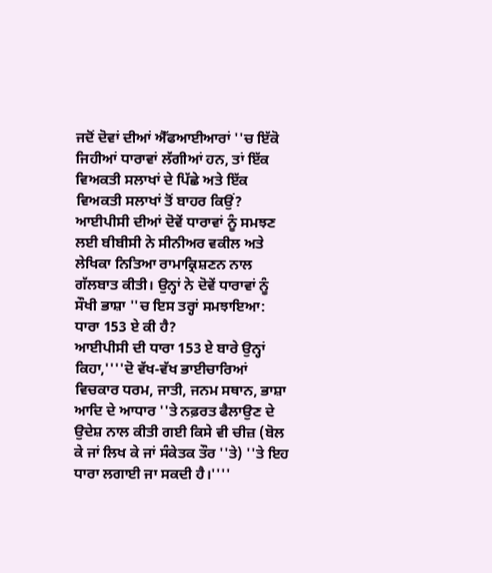ਜਦੋਂ ਦੋਵਾਂ ਦੀਆਂ ਐੱਫਆਈਆਰਾਂ ''ਚ ਇੱਕੋ ਜਿਹੀਆਂ ਧਾਰਾਵਾਂ ਲੱਗੀਆਂ ਹਨ, ਤਾਂ ਇੱਕ ਵਿਅਕਤੀ ਸਲਾਖਾਂ ਦੇ ਪਿੱਛੇ ਅਤੇ ਇੱਕ ਵਿਅਕਤੀ ਸਲਾਖਾਂ ਤੋਂ ਬਾਹਰ ਕਿਉਂ?
ਆਈਪੀਸੀ ਦੀਆਂ ਦੋਵੇਂ ਧਾਰਾਵਾਂ ਨੂੰ ਸਮਝਣ ਲਈ ਬੀਬੀਸੀ ਨੇ ਸੀਨੀਅਰ ਵਕੀਲ ਅਤੇ ਲੇਖਿਕਾ ਨਿਤਿਆ ਰਾਮਾਕ੍ਰਿਸ਼ਣਨ ਨਾਲ ਗੱਲਬਾਤ ਕੀਤੀ। ਉਨ੍ਹਾਂ ਨੇ ਦੋਵੇਂ ਧਾਰਾਵਾਂ ਨੂੰ ਸੌਖੀ ਭਾਸ਼ਾ ''ਚ ਇਸ ਤਰ੍ਹਾਂ ਸਮਝਾਇਆ:
ਧਾਰਾ 153 ਏ ਕੀ ਹੈ?
ਆਈਪੀਸੀ ਦੀ ਧਾਰਾ 153 ਏ ਬਾਰੇ ਉਨ੍ਹਾਂ ਕਿਹਾ,''''ਦੋ ਵੱਖ-ਵੱਖ ਭਾਈਚਾਰਿਆਂ ਵਿਚਕਾਰ ਧਰਮ, ਜਾਤੀ, ਜਨਮ ਸਥਾਨ, ਭਾਸ਼ਾ ਆਦਿ ਦੇ ਆਧਾਰ ''ਤੇ ਨਫ਼ਰਤ ਫੈਲਾਉਣ ਦੇ ਉਦੇਸ਼ ਨਾਲ ਕੀਤੀ ਗਈ ਕਿਸੇ ਵੀ ਚੀਜ਼ (ਬੋਲ ਕੇ ਜਾਂ ਲਿਖ ਕੇ ਜਾਂ ਸੰਕੇਤਕ ਤੌਰ ''ਤੇ) ''ਤੇ ਇਹ ਧਾਰਾ ਲਗਾਈ ਜਾ ਸਕਦੀ ਹੈ।''''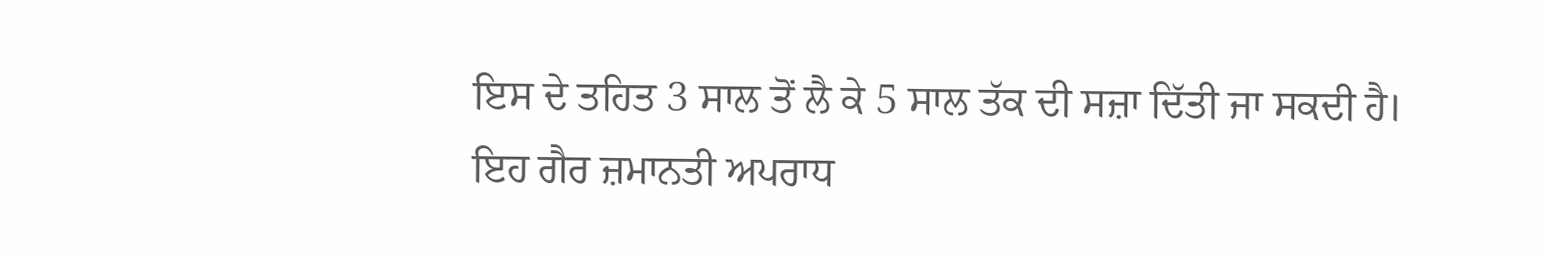ਇਸ ਦੇ ਤਹਿਤ 3 ਸਾਲ ਤੋਂ ਲੈ ਕੇ 5 ਸਾਲ ਤੱਕ ਦੀ ਸਜ਼ਾ ਦਿੱਤੀ ਜਾ ਸਕਦੀ ਹੈ। ਇਹ ਗੈਰ ਜ਼ਮਾਨਤੀ ਅਪਰਾਧ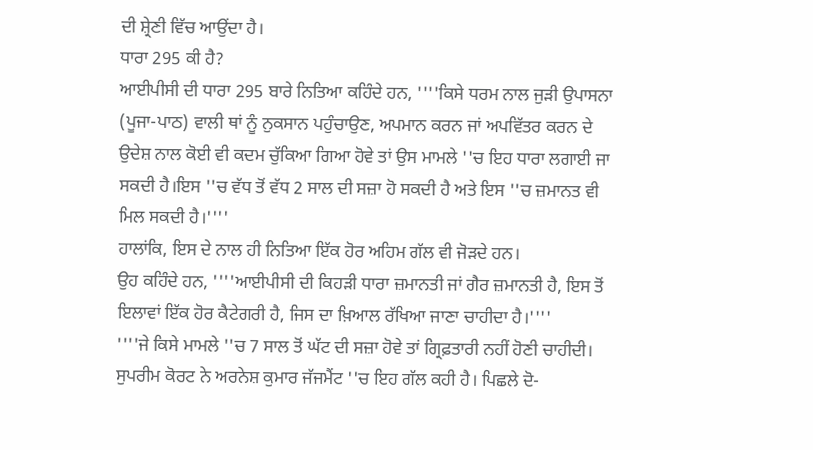ਦੀ ਸ਼੍ਰੇਣੀ ਵਿੱਚ ਆਉਂਦਾ ਹੈ।
ਧਾਰਾ 295 ਕੀ ਹੈ?
ਆਈਪੀਸੀ ਦੀ ਧਾਰਾ 295 ਬਾਰੇ ਨਿਤਿਆ ਕਹਿੰਦੇ ਹਨ, ''''ਕਿਸੇ ਧਰਮ ਨਾਲ ਜੁੜੀ ਉਪਾਸਨਾ (ਪੂਜਾ-ਪਾਠ) ਵਾਲੀ ਥਾਂ ਨੂੰ ਨੁਕਸਾਨ ਪਹੁੰਚਾਉਣ, ਅਪਮਾਨ ਕਰਨ ਜਾਂ ਅਪਵਿੱਤਰ ਕਰਨ ਦੇ ਉਦੇਸ਼ ਨਾਲ ਕੋਈ ਵੀ ਕਦਮ ਚੁੱਕਿਆ ਗਿਆ ਹੋਵੇ ਤਾਂ ਉਸ ਮਾਮਲੇ ''ਚ ਇਹ ਧਾਰਾ ਲਗਾਈ ਜਾ ਸਕਦੀ ਹੈ।ਇਸ ''ਚ ਵੱਧ ਤੋਂ ਵੱਧ 2 ਸਾਲ ਦੀ ਸਜ਼ਾ ਹੋ ਸਕਦੀ ਹੈ ਅਤੇ ਇਸ ''ਚ ਜ਼ਮਾਨਤ ਵੀ ਮਿਲ ਸਕਦੀ ਹੈ।''''
ਹਾਲਾਂਕਿ, ਇਸ ਦੇ ਨਾਲ ਹੀ ਨਿਤਿਆ ਇੱਕ ਹੋਰ ਅਹਿਮ ਗੱਲ ਵੀ ਜੋੜਦੇ ਹਨ।
ਉਹ ਕਹਿੰਦੇ ਹਨ, ''''ਆਈਪੀਸੀ ਦੀ ਕਿਹੜੀ ਧਾਰਾ ਜ਼ਮਾਨਤੀ ਜਾਂ ਗੈਰ ਜ਼ਮਾਨਤੀ ਹੈ, ਇਸ ਤੋਂ ਇਲਾਵਾਂ ਇੱਕ ਹੋਰ ਕੈਟੇਗਰੀ ਹੈ, ਜਿਸ ਦਾ ਖ਼ਿਆਲ ਰੱਖਿਆ ਜਾਣਾ ਚਾਹੀਦਾ ਹੈ।''''
''''ਜੇ ਕਿਸੇ ਮਾਮਲੇ ''ਚ 7 ਸਾਲ ਤੋਂ ਘੱਟ ਦੀ ਸਜ਼ਾ ਹੋਵੇ ਤਾਂ ਗ੍ਰਿਫ਼ਤਾਰੀ ਨਹੀਂ ਹੋਣੀ ਚਾਹੀਦੀ। ਸੁਪਰੀਮ ਕੋਰਟ ਨੇ ਅਰਨੇਸ਼ ਕੁਮਾਰ ਜੱਜਮੈਂਟ ''ਚ ਇਹ ਗੱਲ ਕਹੀ ਹੈ। ਪਿਛਲੇ ਦੋ-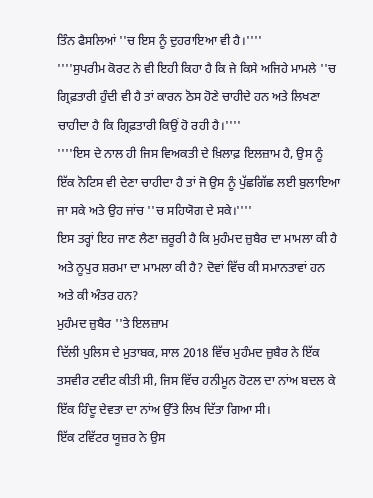ਤਿੰਨ ਫੈਸਲਿਆਂ ''ਚ ਇਸ ਨੂੰ ਦੁਹਰਾਇਆ ਵੀ ਹੈ।''''
''''ਸੁਪਰੀਮ ਕੋਰਟ ਨੇ ਵੀ ਇਹੀ ਕਿਹਾ ਹੈ ਕਿ ਜੇ ਕਿਸੇ ਅਜਿਹੇ ਮਾਮਲੇ ''ਚ ਗ੍ਰਿਫ਼ਤਾਰੀ ਹੁੰਦੀ ਵੀ ਹੈ ਤਾਂ ਕਾਰਨ ਠੋਸ ਹੋਣੇ ਚਾਹੀਦੇ ਹਨ ਅਤੇ ਲਿਖਣਾ ਚਾਹੀਦਾ ਹੈ ਕਿ ਗ੍ਰਿਫ਼ਤਾਰੀ ਕਿਉਂ ਹੋ ਰਹੀ ਹੈ।''''
''''ਇਸ ਦੇ ਨਾਲ ਹੀ ਜਿਸ ਵਿਅਕਤੀ ਦੇ ਖ਼ਿਲਾਫ਼ ਇਲਜ਼ਾਮ ਹੈ, ਉਸ ਨੂੰ ਇੱਕ ਨੋਟਿਸ ਵੀ ਦੇਣਾ ਚਾਹੀਦਾ ਹੈ ਤਾਂ ਜੋ ਉਸ ਨੂੰ ਪੁੱਛਗਿੱਛ ਲਈ ਬੁਲਾਇਆ ਜਾ ਸਕੇ ਅਤੇ ਉਹ ਜਾਂਚ ''ਚ ਸਹਿਯੋਗ ਦੇ ਸਕੇ।''''
ਇਸ ਤਰ੍ਹਾਂ ਇਹ ਜਾਣ ਲੈਣਾ ਜ਼ਰੂਰੀ ਹੈ ਕਿ ਮੁਹੰਮਦ ਜ਼ੁਬੈਰ ਦਾ ਮਾਮਲਾ ਕੀ ਹੈ ਅਤੇ ਨੂਪੁਰ ਸ਼ਰਮਾ ਦਾ ਮਾਮਲਾ ਕੀ ਹੈ? ਦੋਵਾਂ ਵਿੱਚ ਕੀ ਸਮਾਨਤਾਵਾਂ ਹਨ ਅਤੇ ਕੀ ਅੰਤਰ ਹਨ?
ਮੁਹੰਮਦ ਜ਼ੁਬੈਰ ''ਤੇ ਇਲਜ਼ਾਮ
ਦਿੱਲੀ ਪੁਲਿਸ ਦੇ ਮੁਤਾਬਕ, ਸਾਲ 2018 ਵਿੱਚ ਮੁਹੰਮਦ ਜ਼ੁਬੈਰ ਨੇ ਇੱਕ ਤਸਵੀਰ ਟਵੀਟ ਕੀਤੀ ਸੀ, ਜਿਸ ਵਿੱਚ ਹਨੀਮੂਨ ਹੋਟਲ ਦਾ ਨਾਂਅ ਬਦਲ ਕੇ ਇੱਕ ਹਿੰਦੂ ਦੇਵਤਾ ਦਾ ਨਾਂਅ ਉੱਤੇ ਲਿਖ ਦਿੱਤਾ ਗਿਆ ਸੀ।
ਇੱਕ ਟਵਿੱਟਰ ਯੂਜ਼ਰ ਨੇ ਉਸ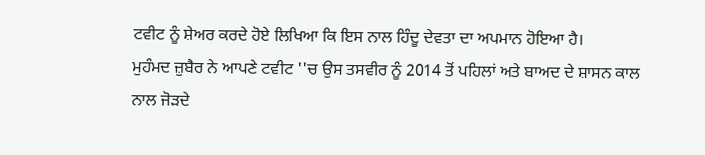ਟਵੀਟ ਨੂੰ ਸ਼ੇਅਰ ਕਰਦੇ ਹੋਏ ਲਿਖਿਆ ਕਿ ਇਸ ਨਾਲ ਹਿੰਦੂ ਦੇਵਤਾ ਦਾ ਅਪਮਾਨ ਹੋਇਆ ਹੈ।
ਮੁਹੰਮਦ ਜ਼ੁਬੈਰ ਨੇ ਆਪਣੇ ਟਵੀਟ ''ਚ ਉਸ ਤਸਵੀਰ ਨੂੰ 2014 ਤੋਂ ਪਹਿਲਾਂ ਅਤੇ ਬਾਅਦ ਦੇ ਸ਼ਾਸਨ ਕਾਲ ਨਾਲ ਜੋੜਦੇ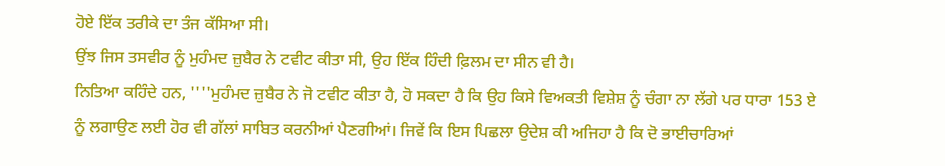ਹੋਏ ਇੱਕ ਤਰੀਕੇ ਦਾ ਤੰਜ ਕੱਸਿਆ ਸੀ।
ਉਂਝ ਜਿਸ ਤਸਵੀਰ ਨੂੰ ਮੁਹੰਮਦ ਜ਼ੁਬੈਰ ਨੇ ਟਵੀਟ ਕੀਤਾ ਸੀ, ਉਹ ਇੱਕ ਹਿੰਦੀ ਫ਼ਿਲਮ ਦਾ ਸੀਨ ਵੀ ਹੈ।
ਨਿਤਿਆ ਕਹਿੰਦੇ ਹਨ, ''''ਮੁਹੰਮਦ ਜ਼ੁਬੈਰ ਨੇ ਜੋ ਟਵੀਟ ਕੀਤਾ ਹੈ, ਹੋ ਸਕਦਾ ਹੈ ਕਿ ਉਹ ਕਿਸੇ ਵਿਅਕਤੀ ਵਿਸ਼ੇਸ਼ ਨੂੰ ਚੰਗਾ ਨਾ ਲੱਗੇ ਪਰ ਧਾਰਾ 153 ਏ ਨੂੰ ਲਗਾਉਣ ਲਈ ਹੋਰ ਵੀ ਗੱਲਾਂ ਸਾਬਿਤ ਕਰਨੀਆਂ ਪੈਣਗੀਆਂ। ਜਿਵੇਂ ਕਿ ਇਸ ਪਿਛਲਾ ਉਦੇਸ਼ ਕੀ ਅਜਿਹਾ ਹੈ ਕਿ ਦੋ ਭਾਈਚਾਰਿਆਂ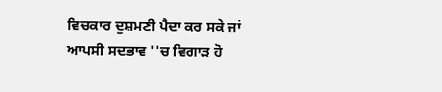ਵਿਚਕਾਰ ਦੁਸ਼ਮਣੀ ਪੈਦਾ ਕਰ ਸਕੇ ਜਾਂ ਆਪਸੀ ਸਦਭਾਵ ''ਚ ਵਿਗਾੜ ਹੋ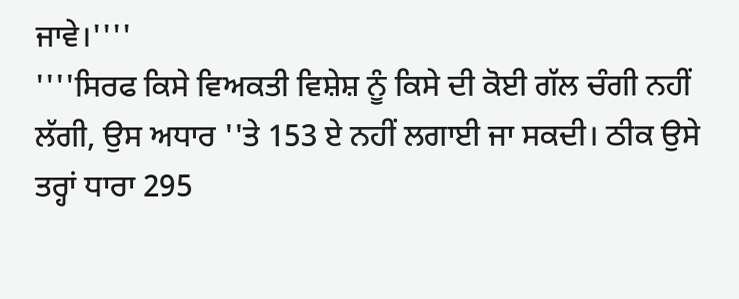ਜਾਵੇ।''''
''''ਸਿਰਫ ਕਿਸੇ ਵਿਅਕਤੀ ਵਿਸ਼ੇਸ਼ ਨੂੰ ਕਿਸੇ ਦੀ ਕੋਈ ਗੱਲ ਚੰਗੀ ਨਹੀਂ ਲੱਗੀ, ਉਸ ਅਧਾਰ ''ਤੇ 153 ਏ ਨਹੀਂ ਲਗਾਈ ਜਾ ਸਕਦੀ। ਠੀਕ ਉਸੇ ਤਰ੍ਹਾਂ ਧਾਰਾ 295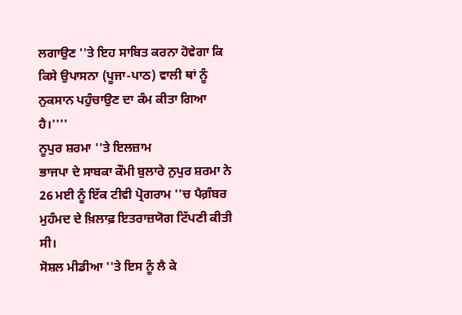ਲਗਾਉਣ ''ਤੇ ਇਹ ਸਾਬਿਤ ਕਰਨਾ ਹੋਵੇਗਾ ਕਿ ਕਿਸੇ ਉਪਾਸਨਾ (ਪੂਜਾ-ਪਾਠ) ਵਾਲੀ ਥਾਂ ਨੂੰ ਨੁਕਸਾਨ ਪਹੁੰਚਾਉਣ ਦਾ ਕੰਮ ਕੀਤਾ ਗਿਆ ਹੈ।''''
ਨੂਪੁਰ ਸ਼ਰਮਾ ''ਤੇ ਇਲਜ਼ਾਮ
ਭਾਜਪਾ ਦੇ ਸਾਬਕਾ ਕੌਮੀ ਬੁਲਾਰੇ ਨੁਪੁਰ ਸ਼ਰਮਾ ਨੇ 26 ਮਈ ਨੂੰ ਇੱਕ ਟੀਵੀ ਪ੍ਰੋਗਰਾਮ ''ਚ ਪੈਗ਼ੰਬਰ ਮੁਹੰਮਦ ਦੇ ਖ਼ਿਲਾਫ਼ ਇਤਰਾਜ਼ਯੋਗ ਟਿੱਪਣੀ ਕੀਤੀ ਸੀ।
ਸੋਸ਼ਲ ਮੀਡੀਆ ''ਤੇ ਇਸ ਨੂੰ ਲੈ ਕੇ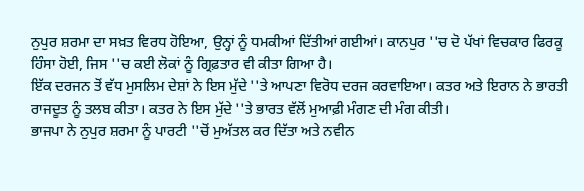ਨੁਪੁਰ ਸ਼ਰਮਾ ਦਾ ਸਖ਼ਤ ਵਿਰਧ ਹੋਇਆ, ਉਨ੍ਹਾਂ ਨੂੰ ਧਮਕੀਆਂ ਦਿੱਤੀਆਂ ਗਈਆਂ। ਕਾਨਪੁਰ ''ਚ ਦੋ ਪੱਖਾਂ ਵਿਚਕਾਰ ਫਿਰਕੂ ਹਿੰਸਾ ਹੋਈ, ਜਿਸ ''ਚ ਕਈ ਲੋਕਾਂ ਨੂੰ ਗ੍ਰਿਫ਼ਤਾਰ ਵੀ ਕੀਤਾ ਗਿਆ ਹੈ।
ਇੱਕ ਦਰਜਨ ਤੋਂ ਵੱਧ ਮੁਸਲਿਮ ਦੇਸ਼ਾਂ ਨੇ ਇਸ ਮੁੱਦੇ ''ਤੇ ਆਪਣਾ ਵਿਰੋਧ ਦਰਜ ਕਰਵਾਇਆ। ਕਤਰ ਅਤੇ ਇਰਾਨ ਨੇ ਭਾਰਤੀ ਰਾਜਦੂਤ ਨੂੰ ਤਲਬ ਕੀਤਾ। ਕਤਰ ਨੇ ਇਸ ਮੁੱਦੇ ''ਤੇ ਭਾਰਤ ਵੱਲੋਂ ਮੁਆਫ਼ੀ ਮੰਗਣ ਦੀ ਮੰਗ ਕੀਤੀ।
ਭਾਜਪਾ ਨੇ ਨੁਪੁਰ ਸ਼ਰਮਾ ਨੂੰ ਪਾਰਟੀ ''ਚੋਂ ਮੁਅੱਤਲ ਕਰ ਦਿੱਤਾ ਅਤੇ ਨਵੀਨ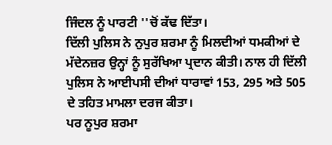ਜਿੰਦਲ ਨੂੰ ਪਾਰਟੀ ''ਚੋਂ ਕੱਢ ਦਿੱਤਾ।
ਦਿੱਲੀ ਪੁਲਿਸ ਨੇ ਨੁਪੁਰ ਸ਼ਰਮਾ ਨੂੰ ਮਿਲਦੀਆਂ ਧਮਕੀਆਂ ਦੇ ਮੱਦੇਨਜ਼ਰ ਉਨ੍ਹਾਂ ਨੂੰ ਸੁਰੱਖਿਆ ਪ੍ਰਦਾਨ ਕੀਤੀ। ਨਾਲ ਹੀ ਦਿੱਲੀ ਪੁਲਿਸ ਨੇ ਆਈਪਸੀ ਦੀਆਂ ਧਾਰਾਵਾਂ 153, 295 ਅਤੇ 505 ਦੇ ਤਹਿਤ ਮਾਮਲਾ ਦਰਜ ਕੀਤਾ।
ਪਰ ਨੂਪੁਰ ਸ਼ਰਮਾ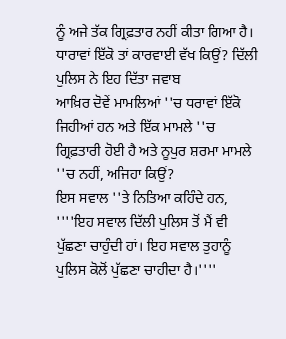ਨੂੰ ਅਜੇ ਤੱਕ ਗ੍ਰਿਫ਼ਤਾਰ ਨਹੀਂ ਕੀਤਾ ਗਿਆ ਹੈ।
ਧਾਰਾਵਾਂ ਇੱਕੋ ਤਾਂ ਕਾਰਵਾਈ ਵੱਖ ਕਿਉਂ? ਦਿੱਲੀ ਪੁਲਿਸ ਨੇ ਇਹ ਦਿੱਤਾ ਜਵਾਬ
ਆਖ਼ਿਰ ਦੋਵੇਂ ਮਾਮਲਿਆਂ ''ਚ ਧਰਾਵਾਂ ਇੱਕੋ ਜਿਹੀਆਂ ਹਨ ਅਤੇ ਇੱਕ ਮਾਮਲੇ ''ਚ ਗ੍ਰਿਫ਼ਤਾਰੀ ਹੋਈ ਹੈ ਅਤੇ ਨੂਪੁਰ ਸ਼ਰਮਾ ਮਾਮਲੇ ''ਚ ਨਹੀਂ, ਅਜਿਹਾ ਕਿਉਂ?
ਇਸ ਸਵਾਲ ''ਤੇ ਨਿਤਿਆ ਕਹਿੰਦੇ ਹਨ, ''''ਇਹ ਸਵਾਲ ਦਿੱਲੀ ਪੁਲਿਸ ਤੋਂ ਮੈਂ ਵੀ ਪੁੱਛਣਾ ਚਾਹੁੰਦੀ ਹਾਂ। ਇਹ ਸਵਾਲ ਤੁਹਾਨੂੰ ਪੁਲਿਸ ਕੋਲੋਂ ਪੁੱਛਣਾ ਚਾਹੀਦਾ ਹੈ।''''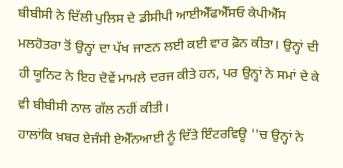ਬੀਬੀਸੀ ਨੇ ਦਿੱਲੀ ਪੁਲਿਸ ਦੇ ਡੀਸੀਪੀ ਆਈਐੱਫਐੱਸਓ ਕੇਪੀਐੱਸ ਮਲਹੋਤਰਾ ਤੋਂ ਉਨ੍ਹਾਂ ਦਾ ਪੱਖ ਜਾਣਨ ਲਈ ਕਈ ਵਾਰ ਫ਼ੋਨ ਕੀਤਾ। ਉਨ੍ਹਾਂ ਦੀ ਹੀ ਯੂਨਿਟ ਨੇ ਇਹ ਦੋਵੇਂ ਮਾਮਲੇ ਦਰਜ ਕੀਤੇ ਹਨ, ਪਰ ਉਨ੍ਹਾਂ ਨੇ ਸਮਾਂ ਦੇ ਕੇ ਵੀ ਬੀਬੀਸੀ ਨਾਲ ਗੱਲ ਨਹੀਂ ਕੀਤੀ।
ਹਾਲਾਂਕਿ ਖ਼ਬਰ ਏਜੰਸੀ ਏਐੱਨਆਈ ਨੂੰ ਦਿੱਤੇ ਇੰਟਰਵਿਊ ''ਚ ਉਨ੍ਹਾਂ ਨੇ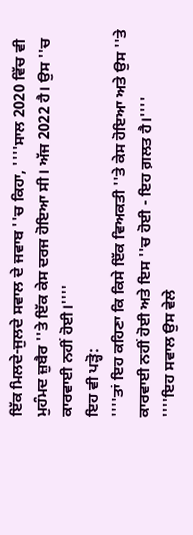ਇੱਕ ਮਿਲਦੇ-ਜੁਲਦੇ ਸਵਾਲ ਦੇ ਜਵਾਬ ''ਚ ਕਿਹਾ, ''''ਸਾਲ 2020 ਵਿੱਚ ਵੀ ਮੁਹੰਮਦ ਜ਼ੁਬੈਰ ''ਤੇ ਇੱਕ ਕੇਸ ਦਰਜ ਹੋਇਆ ਸੀ। ਅੱਜ 2022 ਹੈ। ਉਸ ''ਚ ਕਾਰਵਾਈ ਨਹੀਂ ਹੋਈ।''''
ਇਹ ਵੀ ਪੜ੍ਹੋ:
''''ਤਾਂ ਇਹ ਕਹਿਣਾ ਕਿ ਕਿਸੇ ਇੱਕ ਵਿਅਕਤੀ ''ਤੇ ਕੇਸ ਹੋਇਆ ਅਤੇ ਉਸ ''ਤੇ ਕਾਰਵਾਈ ਨਹੀਂ ਹੋਈ ਅਤੇ ਇਸ ''ਚ ਹੋਈ - ਇਹ ਗ਼ਲਤ ਹੈ।''''
''''ਇਹ ਸਵਾਲ ਉਸ ਵੇਲੇ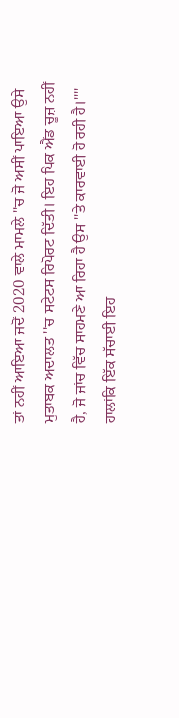ਤਾਂ ਨਹੀਂ ਆਇਆ ਜਦੋਂ 2020 ਵਾਲੇ ਮਾਮਲੇ ''ਚ ਜੋ ਅਸੀਂ ਪਾਇਆ ਉਸੇ ਮੁਤਾਬਕ ਅਦਾਲਤ ''ਚ ਸਟੇਟਸ ਰਿਪੋਰਟ ਦਿੱਤੀ। ਇਹ ਪਿਕ ਐਂਡ ਚੂਜ਼ ਨਹੀਂ ਹੈ, ਜੋ ਜਾਂਚ ਵਿੱਚ ਸਾਹਮਣੇ ਆ ਰਿਹਾ ਹੈ ਉਸ ''ਤੇ ਕਾਰਵਾਈ ਹੋ ਰਹੀ ਹੈ।''''
ਹਾਲਾਂਕਿ ਇੱਕ ਸੱਚਾਈ ਇਹ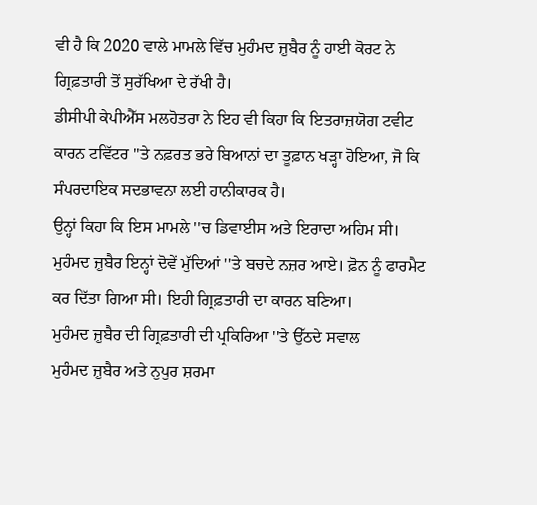ਵੀ ਹੈ ਕਿ 2020 ਵਾਲੇ ਮਾਮਲੇ ਵਿੱਚ ਮੁਹੰਮਦ ਜ਼ੁਬੈਰ ਨੂੰ ਹਾਈ ਕੋਰਟ ਨੇ ਗ੍ਰਿਫ਼ਤਾਰੀ ਤੋਂ ਸੁਰੱਖਿਆ ਦੇ ਰੱਖੀ ਹੈ।
ਡੀਸੀਪੀ ਕੇਪੀਐੱਸ ਮਲਹੋਤਰਾ ਨੇ ਇਹ ਵੀ ਕਿਹਾ ਕਿ ਇਤਰਾਜ਼ਯੋਗ ਟਵੀਟ ਕਾਰਨ ਟਵਿੱਟਰ ''ਤੇ ਨਫ਼ਰਤ ਭਰੇ ਬਿਆਨਾਂ ਦਾ ਤੂਫ਼ਾਨ ਖੜ੍ਹਾ ਹੋਇਆ, ਜੋ ਕਿ ਸੰਪਰਦਾਇਕ ਸਦਭਾਵਨਾ ਲਈ ਹਾਨੀਕਾਰਕ ਹੈ।
ਉਨ੍ਹਾਂ ਕਿਹਾ ਕਿ ਇਸ ਮਾਮਲੇ ''ਚ ਡਿਵਾਈਸ ਅਤੇ ਇਰਾਦਾ ਅਹਿਮ ਸੀ। ਮੁਹੰਮਦ ਜ਼ੁਬੈਰ ਇਨ੍ਹਾਂ ਦੋਵੇਂ ਮੁੱਦਿਆਂ ''ਤੇ ਬਚਦੇ ਨਜ਼ਰ ਆਏ। ਫ਼ੋਨ ਨੂੰ ਫਾਰਮੈਟ ਕਰ ਦਿੱਤਾ ਗਿਆ ਸੀ। ਇਹੀ ਗ੍ਰਿਫ਼ਤਾਰੀ ਦਾ ਕਾਰਨ ਬਣਿਆ।
ਮੁਹੰਮਦ ਜ਼ੁਬੈਰ ਦੀ ਗ੍ਰਿਫ਼ਤਾਰੀ ਦੀ ਪ੍ਰਕਿਰਿਆ ''ਤੇ ਉੱਠਦੇ ਸਵਾਲ
ਮੁਹੰਮਦ ਜ਼ੁਬੈਰ ਅਤੇ ਨੁਪੁਰ ਸ਼ਰਮਾ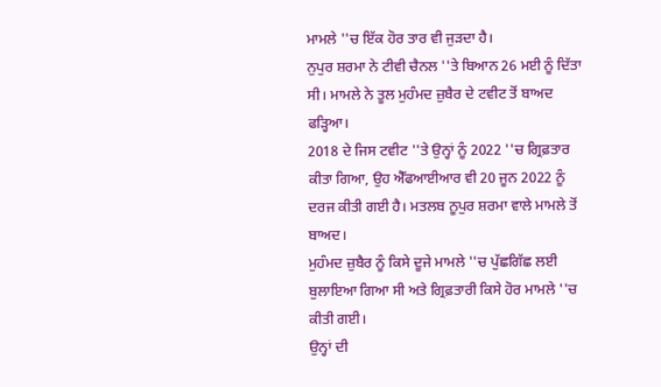ਮਾਮਲੇ ''ਚ ਇੱਕ ਹੋਰ ਤਾਰ ਵੀ ਜੁੜਦਾ ਹੈ।
ਨੁਪੁਰ ਸ਼ਰਮਾ ਨੇ ਟੀਵੀ ਚੈਨਲ ''ਤੇ ਬਿਆਨ 26 ਮਈ ਨੂੰ ਦਿੱਤਾ ਸੀ। ਮਾਮਲੇ ਨੇ ਤੂਲ ਮੁਹੰਮਦ ਜ਼ੁਬੈਰ ਦੇ ਟਵੀਟ ਤੋਂ ਬਾਅਦ ਫੜ੍ਹਿਆ।
2018 ਦੇ ਜਿਸ ਟਵੀਟ ''ਤੇ ਉਨ੍ਹਾਂ ਨੂੰ 2022 ''ਚ ਗ੍ਰਿਫ਼ਤਾਰ ਕੀਤਾ ਗਿਆ, ਉਹ ਐੱਫਆਈਆਰ ਵੀ 20 ਜੂਨ 2022 ਨੂੰ ਦਰਜ ਕੀਤੀ ਗਈ ਹੈ। ਮਤਲਬ ਨੂਪੁਰ ਸ਼ਰਮਾ ਵਾਲੇ ਮਾਮਲੇ ਤੋਂ ਬਾਅਦ।
ਮੁਹੰਮਦ ਜ਼ੁਬੈਰ ਨੂੰ ਕਿਸੇ ਦੂਜੇ ਮਾਮਲੇ ''ਚ ਪੁੱਛਗਿੱਛ ਲਈ ਬੁਲਾਇਆ ਗਿਆ ਸੀ ਅਤੇ ਗ੍ਰਿਫ਼ਤਾਰੀ ਕਿਸੇ ਹੋਰ ਮਾਮਲੇ ''ਚ ਕੀਤੀ ਗਈ।
ਉਨ੍ਹਾਂ ਦੀ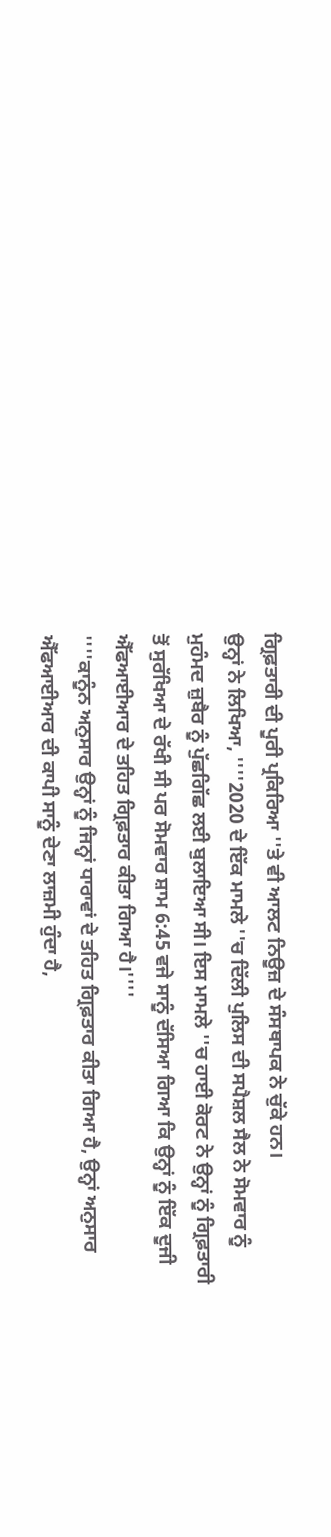ਗ੍ਰਿਫ਼ਤਾਰੀ ਦੀ ਪੂਰੀ ਪ੍ਰਕਿਰਿਆ ''ਤੇ ਵੀ ਆਲਟ ਨਿਊਜ਼ ਦੇ ਸੰਸਥਾਪਕ ਨੇ ਚੁੱਕੇ ਹਨ।
ਉਨ੍ਹਾਂ ਨੇ ਲਿਖਿਆ, ''''2020 ਦੇ ਇੱਕ ਮਾਮਲੇ ''ਚ ਦਿੱਲੀ ਪੁਲਿਸ ਦੀ ਸਪੈਸ਼ਲ ਸੈਲ ਨੇ ਸੋਮਵਾਰ ਨੂੰ ਮੁਹੰਮਦ ਜ਼ੁਬੈਰ ਨੂੰ ਪੁੱਛਗਿੱਛ ਲਈ ਬੁਲਾਇਆ ਸੀ। ਇਸ ਮਾਮਲੇ ''ਚ ਹਾਈ ਕੋਰਟ ਨੇ ਉਨ੍ਹਾਂ ਨੂੰ ਗ੍ਰਿਫ਼ਤਾਰੀ ਤੋਂ ਸੁਰੱਖਿਆ ਦੇ ਰੱਖੀ ਸੀ ਪਰ ਸੋਮਵਾਰ ਸ਼ਾਮ 6:45 ਵਜੇ ਸਾਨੂੰ ਦੱਸਿਆ ਗਿਆ ਕਿ ਉਨ੍ਹਾਂ ਨੂੰ ਇੱਕ ਦੂਜੀ ਐੱਫਆਈਆਰ ਦੇ ਤਹਿਤ ਗ੍ਰਿਫ਼ਤਾਰ ਕੀਤਾ ਗਿਆ ਹੈ।''''
''''ਕਾਨੂੰਨ ਅਨੁਸਾਰ ਉਨ੍ਹਾਂ ਨੂੰ ਜਿਨ੍ਹਾਂ ਧਾਰਾਵਾਂ ਦੇ ਤਹਿਤ ਗ੍ਰਿਫ਼ਤਾਰ ਕੀਤਾ ਗਿਆ ਹੈ, ਉਨ੍ਹਾਂ ਅਨੁਸਾਰ ਐੱਫਆਈਆਰ ਦੀ ਕਾਪੀ ਸਾਨੂੰ ਦੇਣਾ ਲਾਜ਼ਮੀ ਹੁੰਦਾ ਹੈ,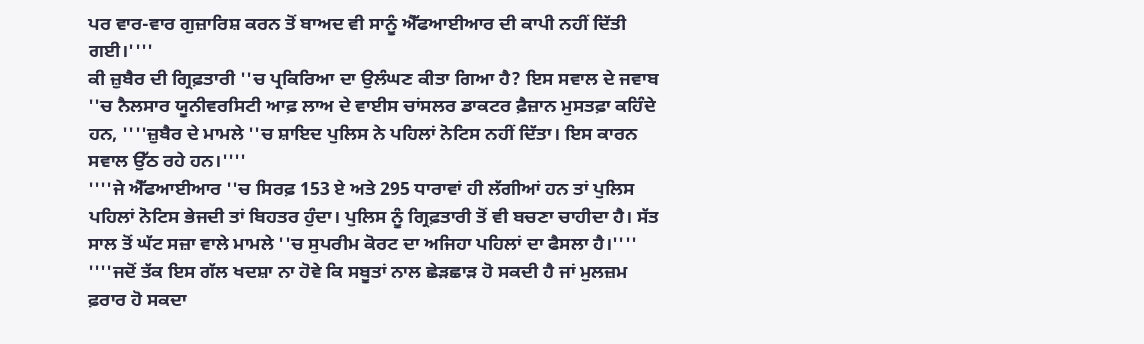ਪਰ ਵਾਰ-ਵਾਰ ਗੁਜ਼ਾਰਿਸ਼ ਕਰਨ ਤੋਂ ਬਾਅਦ ਵੀ ਸਾਨੂੰ ਐੱਫਆਈਆਰ ਦੀ ਕਾਪੀ ਨਹੀਂ ਦਿੱਤੀ ਗਈ।''''
ਕੀ ਜ਼ੁਬੈਰ ਦੀ ਗ੍ਰਿਫ਼ਤਾਰੀ ''ਚ ਪ੍ਰਕਿਰਿਆ ਦਾ ਉਲੰਘਣ ਕੀਤਾ ਗਿਆ ਹੈ? ਇਸ ਸਵਾਲ ਦੇ ਜਵਾਬ ''ਚ ਨੈਲਸਾਰ ਯੂਨੀਵਰਸਿਟੀ ਆਫ਼ ਲਾਅ ਦੇ ਵਾਈਸ ਚਾਂਸਲਰ ਡਾਕਟਰ ਫ਼ੈਜ਼ਾਨ ਮੁਸਤਫ਼ਾ ਕਹਿੰਦੇ ਹਨ, ''''ਜ਼ੁਬੈਰ ਦੇ ਮਾਮਲੇ ''ਚ ਸ਼ਾਇਦ ਪੁਲਿਸ ਨੇ ਪਹਿਲਾਂ ਨੋਟਿਸ ਨਹੀਂ ਦਿੱਤਾ। ਇਸ ਕਾਰਨ ਸਵਾਲ ਉੱਠ ਰਹੇ ਹਨ।''''
''''ਜੇ ਐੱਫਆਈਆਰ ''ਚ ਸਿਰਫ਼ 153 ਏ ਅਤੇ 295 ਧਾਰਾਵਾਂ ਹੀ ਲੱਗੀਆਂ ਹਨ ਤਾਂ ਪੁਲਿਸ ਪਹਿਲਾਂ ਨੋਟਿਸ ਭੇਜਦੀ ਤਾਂ ਬਿਹਤਰ ਹੁੰਦਾ। ਪੁਲਿਸ ਨੂੰ ਗ੍ਰਿਫ਼ਤਾਰੀ ਤੋਂ ਵੀ ਬਚਣਾ ਚਾਹੀਦਾ ਹੈ। ਸੱਤ ਸਾਲ ਤੋਂ ਘੱਟ ਸਜ਼ਾ ਵਾਲੇ ਮਾਮਲੇ ''ਚ ਸੁਪਰੀਮ ਕੋਰਟ ਦਾ ਅਜਿਹਾ ਪਹਿਲਾਂ ਦਾ ਫੈਸਲਾ ਹੈ।''''
''''ਜਦੋਂ ਤੱਕ ਇਸ ਗੱਲ ਖਦਸ਼ਾ ਨਾ ਹੋਵੇ ਕਿ ਸਬੂਤਾਂ ਨਾਲ ਛੇੜਛਾੜ ਹੋ ਸਕਦੀ ਹੈ ਜਾਂ ਮੁਲਜ਼ਮ ਫ਼ਰਾਰ ਹੋ ਸਕਦਾ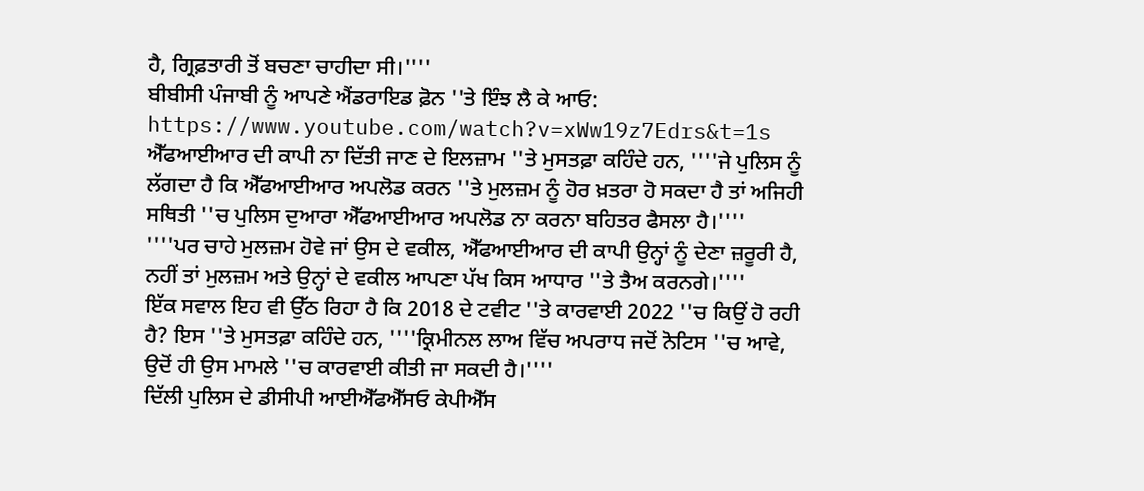ਹੈ, ਗ੍ਰਿਫ਼ਤਾਰੀ ਤੋਂ ਬਚਣਾ ਚਾਹੀਦਾ ਸੀ।''''
ਬੀਬੀਸੀ ਪੰਜਾਬੀ ਨੂੰ ਆਪਣੇ ਐਂਡਰਾਇਡ ਫ਼ੋਨ ''ਤੇ ਇੰਝ ਲੈ ਕੇ ਆਓ:
https://www.youtube.com/watch?v=xWw19z7Edrs&t=1s
ਐੱਫਆਈਆਰ ਦੀ ਕਾਪੀ ਨਾ ਦਿੱਤੀ ਜਾਣ ਦੇ ਇਲਜ਼ਾਮ ''ਤੇ ਮੁਸਤਫ਼ਾ ਕਹਿੰਦੇ ਹਨ, ''''ਜੇ ਪੁਲਿਸ ਨੂੰ ਲੱਗਦਾ ਹੈ ਕਿ ਐੱਫਆਈਆਰ ਅਪਲੋਡ ਕਰਨ ''ਤੇ ਮੁਲਜ਼ਮ ਨੂੰ ਹੋਰ ਖ਼ਤਰਾ ਹੋ ਸਕਦਾ ਹੈ ਤਾਂ ਅਜਿਹੀ ਸਥਿਤੀ ''ਚ ਪੁਲਿਸ ਦੁਆਰਾ ਐੱਫਆਈਆਰ ਅਪਲੋਡ ਨਾ ਕਰਨਾ ਬਹਿਤਰ ਫੈਸਲਾ ਹੈ।''''
''''ਪਰ ਚਾਹੇ ਮੁਲਜ਼ਮ ਹੋਵੇ ਜਾਂ ਉਸ ਦੇ ਵਕੀਲ, ਐੱਫਆਈਆਰ ਦੀ ਕਾਪੀ ਉਨ੍ਹਾਂ ਨੂੰ ਦੇਣਾ ਜ਼ਰੂਰੀ ਹੈ, ਨਹੀਂ ਤਾਂ ਮੁਲਜ਼ਮ ਅਤੇ ਉਨ੍ਹਾਂ ਦੇ ਵਕੀਲ ਆਪਣਾ ਪੱਖ ਕਿਸ ਆਧਾਰ ''ਤੇ ਤੈਅ ਕਰਨਗੇ।''''
ਇੱਕ ਸਵਾਲ ਇਹ ਵੀ ਉੱਠ ਰਿਹਾ ਹੈ ਕਿ 2018 ਦੇ ਟਵੀਟ ''ਤੇ ਕਾਰਵਾਈ 2022 ''ਚ ਕਿਉਂ ਹੋ ਰਹੀ ਹੈ? ਇਸ ''ਤੇ ਮੁਸਤਫ਼ਾ ਕਹਿੰਦੇ ਹਨ, ''''ਕ੍ਰਿਮੀਨਲ ਲਾਅ ਵਿੱਚ ਅਪਰਾਧ ਜਦੋਂ ਨੋਟਿਸ ''ਚ ਆਵੇ, ਉਦੋਂ ਹੀ ਉਸ ਮਾਮਲੇ ''ਚ ਕਾਰਵਾਈ ਕੀਤੀ ਜਾ ਸਕਦੀ ਹੈ।''''
ਦਿੱਲੀ ਪੁਲਿਸ ਦੇ ਡੀਸੀਪੀ ਆਈਐੱਫਐੱਸਓ ਕੇਪੀਐੱਸ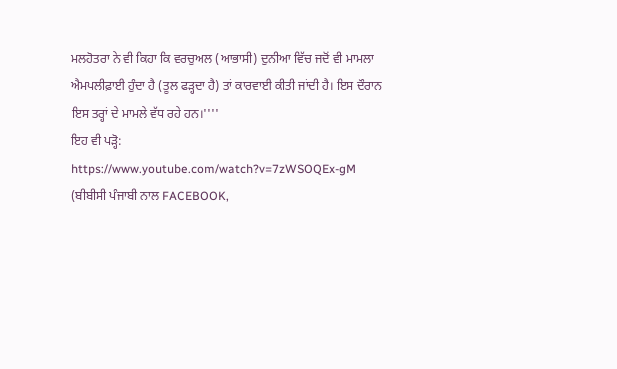ਮਲਹੋਤਰਾ ਨੇ ਵੀ ਕਿਹਾ ਕਿ ਵਰਚੁਅਲ (ਆਭਾਸੀ) ਦੁਨੀਆ ਵਿੱਚ ਜਦੋਂ ਵੀ ਮਾਮਲਾ ਐਮਪਲੀਫ਼ਾਈ ਹੁੰਦਾ ਹੈ (ਤੂਲ ਫੜ੍ਹਦਾ ਹੈ) ਤਾਂ ਕਾਰਵਾਈ ਕੀਤੀ ਜਾਂਦੀ ਹੈ। ਇਸ ਦੌਰਾਨ ਇਸ ਤਰ੍ਹਾਂ ਦੇ ਮਾਮਲੇ ਵੱਧ ਰਹੇ ਹਨ।''''
ਇਹ ਵੀ ਪੜ੍ਹੋ:
https://www.youtube.com/watch?v=7zWSOQEx-gM
(ਬੀਬੀਸੀ ਪੰਜਾਬੀ ਨਾਲ FACEBOOK,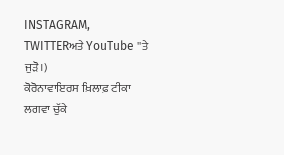INSTAGRAM, TWITTERਅਤੇ YouTube ''ਤੇ ਜੁੜੋ।)
ਕੋਰੋਨਾਵਾਇਰਸ ਖ਼ਿਲਾਫ਼ ਟੀਕਾ ਲਗਵਾ ਚੁੱਕੇ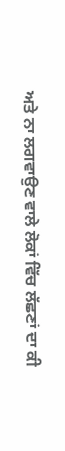ਅਤੇ ਨਾ ਲਗਵਾਉਣ ਵਾਲੇ ਲੋਕਾਂ ਵਿੱਚ ਲੱਛਣਾਂ ਦਾ ਕੀ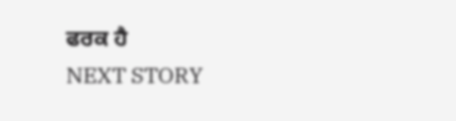ਫਰਕ ਹੈ
NEXT STORY